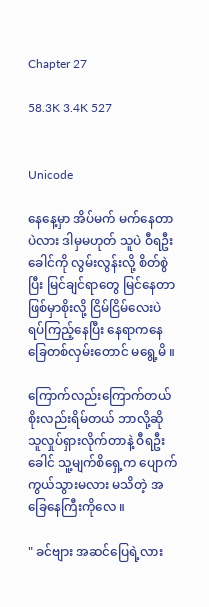Chapter 27

58.3K 3.4K 527


Unicode

နေနေ့မှာ အိပ်မက် မက်နေတာပဲလား ဒါမှမဟုတ် သူပဲ ဝီရဦးခေါင်ကို လွမ်းလွန်းလို့ စိတ်စွဲပြီး မြင်ချင်ရာတွေ မြင်နေတာ ဖြစ်မှာစိုးလို့ ငြိမ်ငြိမ်လေးပဲ ရပ်ကြည့်နေပြီး နေရာကနေ ခြေတစ်လှမ်းတောင် မရွေ့မိ ။

ကြောက်လည်းကြောက်တယ် စိုးလည်းရိမ်တယ် ဘာလို့ဆို သူလှုပ်ရှားလိုက်တာနဲ့ ဝီရဦးခေါင် သူ့မျက်စိရှေ့က ပျောက်ကွယ်သွားမလား မသိတဲ့ အခြေနေကြီးကိုလေ ။

" ခင်ဗျား အဆင်ပြေရဲ့လား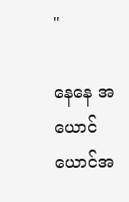"

နေနေ အယောင်ယောင်အ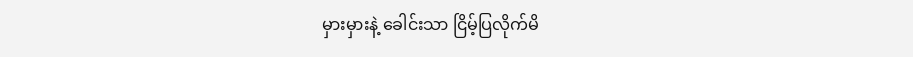မှားမှားနဲ့ ခေါင်းသာ ငြိမ့်ပြလိုက်မိ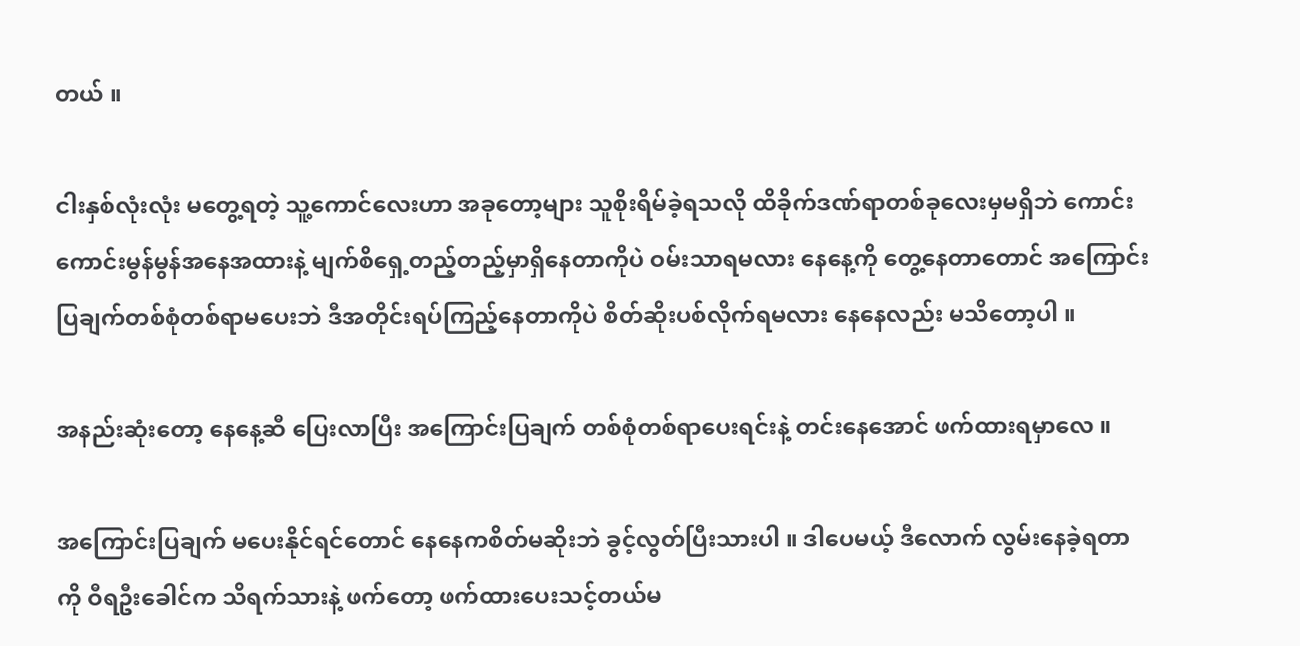တယ် ။

ငါးနှစ်လုံးလုံး မတွေ့ရတဲ့ သူ့ကောင်လေးဟာ အခုတော့များ သူစိုးရိမ်ခဲ့ရသလို ထိခိုက်ဒဏ်ရာတစ်ခုလေးမှမရှိဘဲ ကောင်းကောင်းမွန်မွန်အနေအထားနဲ့ မျက်စိရှေ့တည့်တည့်မှာရှိနေတာကိုပဲ ဝမ်းသာရမလား နေနေ့ကို တွေ့နေတာတောင် အကြောင်းပြချက်တစ်စုံတစ်ရာမပေးဘဲ ဒီအတိုင်းရပ်ကြည့်နေတာကိုပဲ စိတ်ဆိုးပစ်လိုက်ရမလား နေနေလည်း မသိတော့ပါ ။

အနည်းဆုံးတော့ နေနေ့ဆီ ပြေးလာပြီး အကြောင်းပြချက် တစ်စုံတစ်ရာပေးရင်းနဲ့ တင်းနေအောင် ဖက်ထားရမှာလေ ။

အကြောင်းပြချက် မပေးနိုင်ရင်တောင် နေနေကစိတ်မဆိုးဘဲ ခွင့်လွတ်ပြီးသားပါ ။ ဒါပေမယ့် ဒီလောက် လွမ်းနေခဲ့ရတာ ကို ဝီရဦးခေါင်က သိရက်သားနဲ့ ဖက်တော့ ဖက်ထားပေးသင့်တယ်မ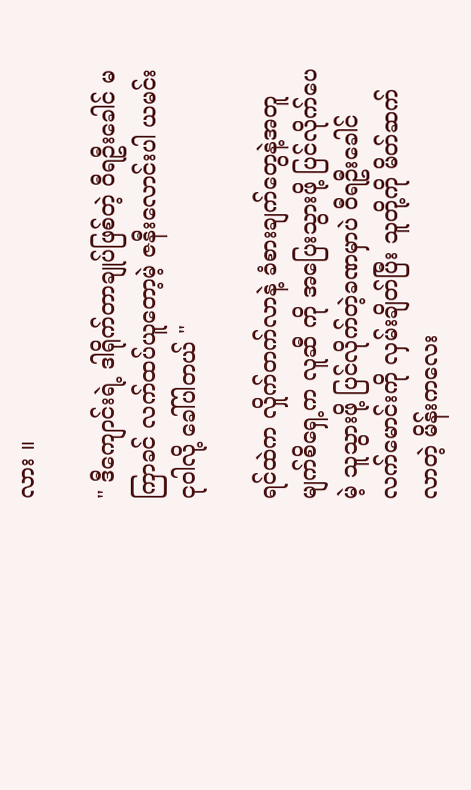လား ။

" ဒီကျောင်းရဲ့ ဒါရိုက်တာချုပ်ဖြစ်တဲ့ ဝီရဦးခေါင် မကြာခင် လက်ထပ်ယူတော့မဲ့ ဇနီးလောင်းပါ ယမင်းငုဝါလို့ ခေါ်ပါတယ် "

ရင်ထဲက လှိုက်တက်လာနဲ့ ခံစားချက်တွေနဲ့အတူ မျက်စိရှေ့က လူဆီ ကို အပြေးသွားဖို့ ပြင်လိုက်ပေမဲ့ သူသွားဖို့ ပြင်လိုက်တဲ့ခဏမှာပဲ ဝီရဦးခေါင် လက်မောင်းကို လှမ်းချိတ်ပြီး သူတို့ကို မိတ်ဆက်လာတဲ့ မိန်းကလေး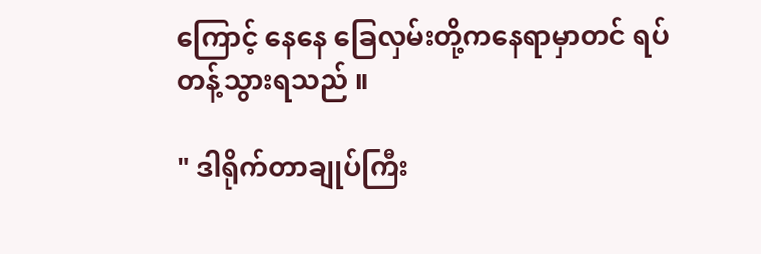ကြောင့် နေနေ ခြေလှမ်းတို့ကနေရာမှာတင် ရပ်တန့်သွားရသည် ။

" ဒါရိုက်တာချုပ်ကြီး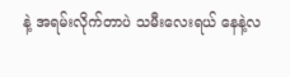နဲ့ အရမ်းလိုက်တာပဲ သမီးလေးရယ် နေနဲ့လ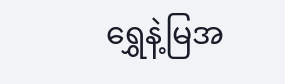ရွှေနဲ့မြအ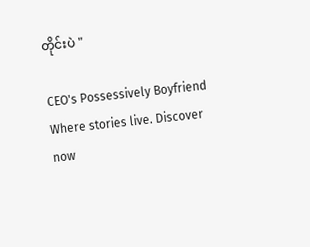တိုင်းပဲ "

CEO's Possessively Boyfriend Where stories live. Discover now